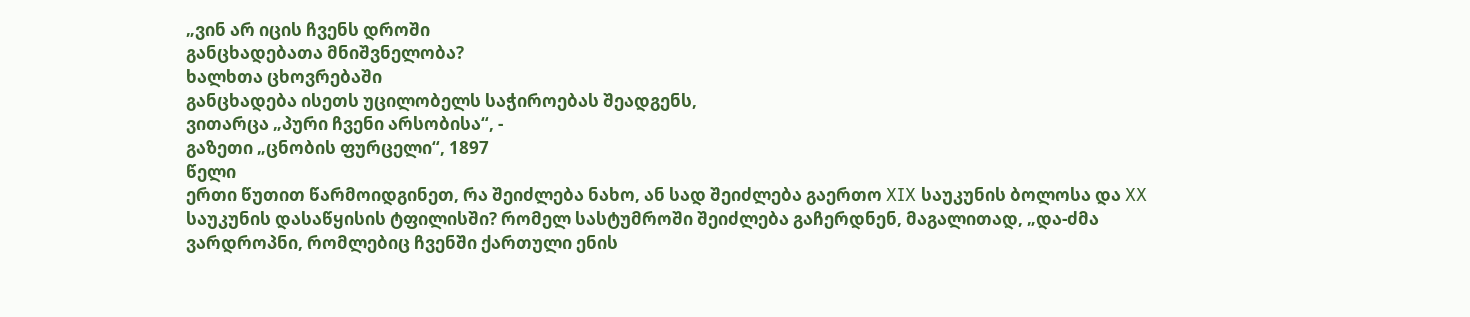„ვინ არ იცის ჩვენს დროში
განცხადებათა მნიშვნელობა?
ხალხთა ცხოვრებაში
განცხადება ისეთს უცილობელს საჭიროებას შეადგენს,
ვითარცა „პური ჩვენი არსობისა“, -
გაზეთი „ცნობის ფურცელი“, 1897
წელი
ერთი წუთით წარმოიდგინეთ, რა შეიძლება ნახო, ან სად შეიძლება გაერთო XIX საუკუნის ბოლოსა და XX საუკუნის დასაწყისის ტფილისში? რომელ სასტუმროში შეიძლება გაჩერდნენ, მაგალითად, „და-ძმა ვარდროპნი, რომლებიც ჩვენში ქართული ენის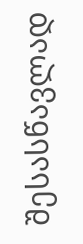შესასწავლად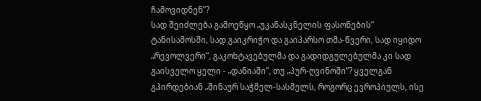ჩამოვიდნენ“?
სად შეიძლება გამოეწყო „უკანასკნელის ფასონების“ ტანისამოსში, სად გაიკრიჭო და გაიპარსო თმა-წვერი, სად იყიდო „რევოლვერი“, გაკოხტავებულმა და გადიდგულებულმა კი სად გაისველო ყელი - „დანიაში“, თუ „პურ-ღვინოში“? ყველგან გპირდებიან „შინაურ საჭმელ-სასმელს, როგორც ევროპიულს, ისე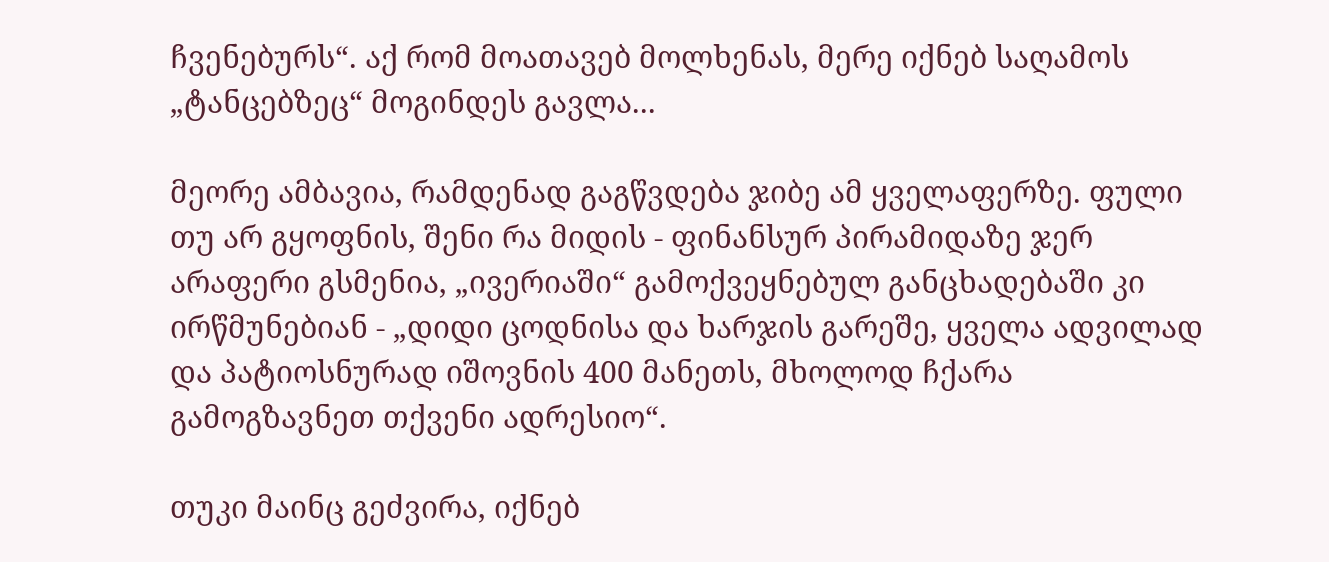ჩვენებურს“. აქ რომ მოათავებ მოლხენას, მერე იქნებ საღამოს „ტანცებზეც“ მოგინდეს გავლა...

მეორე ამბავია, რამდენად გაგწვდება ჯიბე ამ ყველაფერზე. ფული თუ არ გყოფნის, შენი რა მიდის - ფინანსურ პირამიდაზე ჯერ არაფერი გსმენია, „ივერიაში“ გამოქვეყნებულ განცხადებაში კი ირწმუნებიან - „დიდი ცოდნისა და ხარჯის გარეშე, ყველა ადვილად და პატიოსნურად იშოვნის 400 მანეთს, მხოლოდ ჩქარა გამოგზავნეთ თქვენი ადრესიო“.

თუკი მაინც გეძვირა, იქნებ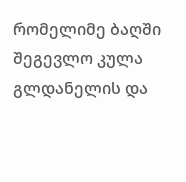რომელიმე ბაღში შეგევლო კულა გლდანელის და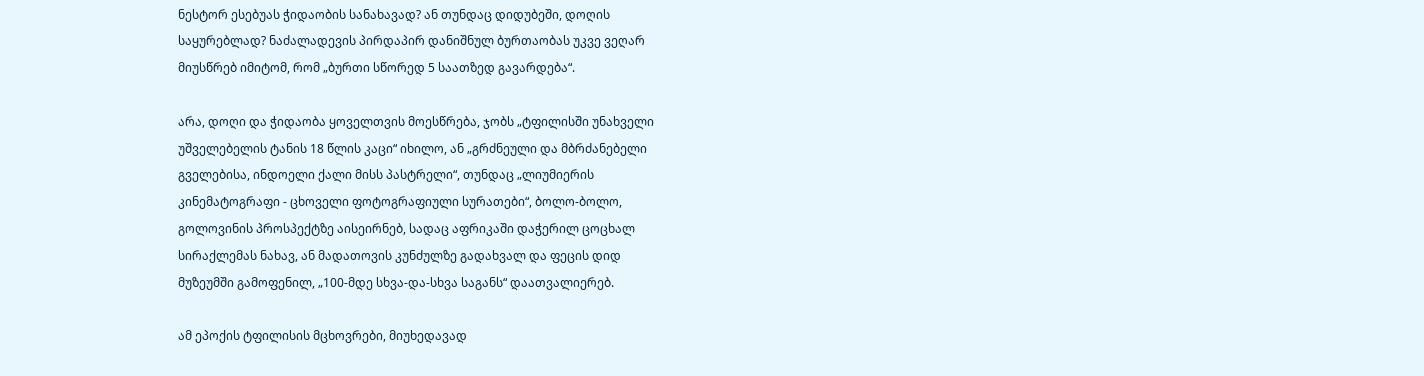ნესტორ ესებუას ჭიდაობის სანახავად? ან თუნდაც დიდუბეში, დოღის
საყურებლად? ნაძალადევის პირდაპირ დანიშნულ ბურთაობას უკვე ვეღარ
მიუსწრებ იმიტომ, რომ „ბურთი სწორედ 5 საათზედ გავარდება“.

არა, დოღი და ჭიდაობა ყოველთვის მოესწრება, ჯობს „ტფილისში უნახველი
უშველებელის ტანის 18 წლის კაცი“ იხილო, ან „გრძნეული და მბრძანებელი
გველებისა, ინდოელი ქალი მისს პასტრელი“, თუნდაც „ლიუმიერის
კინემატოგრაფი - ცხოველი ფოტოგრაფიული სურათები“, ბოლო-ბოლო,
გოლოვინის პროსპექტზე აისეირნებ, სადაც აფრიკაში დაჭერილ ცოცხალ
სირაქლემას ნახავ, ან მადათოვის კუნძულზე გადახვალ და ფეცის დიდ
მუზეუმში გამოფენილ, „100-მდე სხვა-და-სხვა საგანს“ დაათვალიერებ.

ამ ეპოქის ტფილისის მცხოვრები, მიუხედავად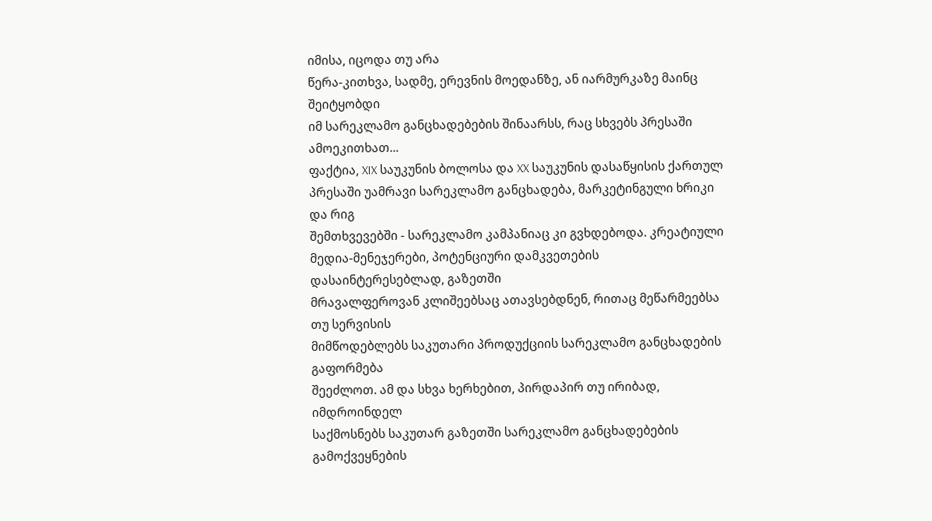იმისა, იცოდა თუ არა
წერა-კითხვა, სადმე, ერევნის მოედანზე, ან იარმურკაზე მაინც შეიტყობდი
იმ სარეკლამო განცხადებების შინაარსს, რაც სხვებს პრესაში
ამოეკითხათ...
ფაქტია, XIX საუკუნის ბოლოსა და XX საუკუნის დასაწყისის ქართულ
პრესაში უამრავი სარეკლამო განცხადება, მარკეტინგული ხრიკი და რიგ
შემთხვევებში - სარეკლამო კამპანიაც კი გვხდებოდა. კრეატიული
მედია-მენეჯერები, პოტენციური დამკვეთების დასაინტერესებლად, გაზეთში
მრავალფეროვან კლიშეებსაც ათავსებდნენ, რითაც მეწარმეებსა თუ სერვისის
მიმწოდებლებს საკუთარი პროდუქციის სარეკლამო განცხადების გაფორმება
შეეძლოთ. ამ და სხვა ხერხებით, პირდაპირ თუ ირიბად, იმდროინდელ
საქმოსნებს საკუთარ გაზეთში სარეკლამო განცხადებების გამოქვეყნების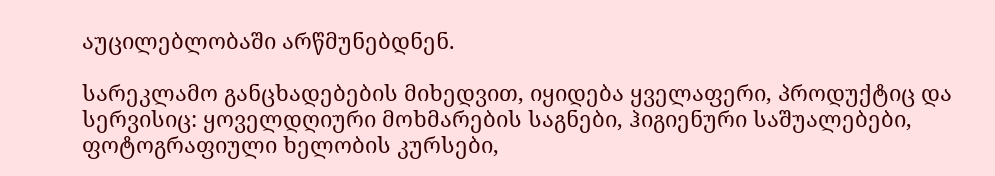აუცილებლობაში არწმუნებდნენ.

სარეკლამო განცხადებების მიხედვით, იყიდება ყველაფერი, პროდუქტიც და
სერვისიც: ყოველდღიური მოხმარების საგნები, ჰიგიენური საშუალებები,
ფოტოგრაფიული ხელობის კურსები,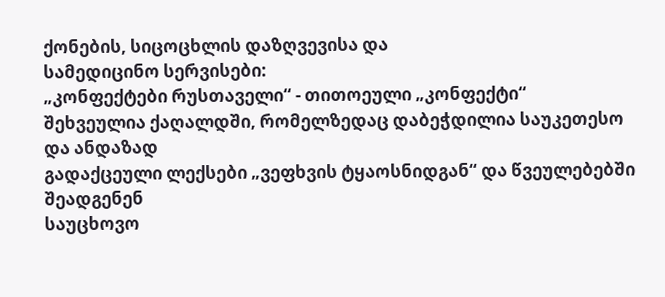ქონების, სიცოცხლის დაზღვევისა და
სამედიცინო სერვისები:
„კონფექტები რუსთაველი“ - თითოეული „კონფექტი“
შეხვეულია ქაღალდში, რომელზედაც დაბეჭდილია საუკეთესო და ანდაზად
გადაქცეული ლექსები „ვეფხვის ტყაოსნიდგან“ და წვეულებებში შეადგენენ
საუცხოვო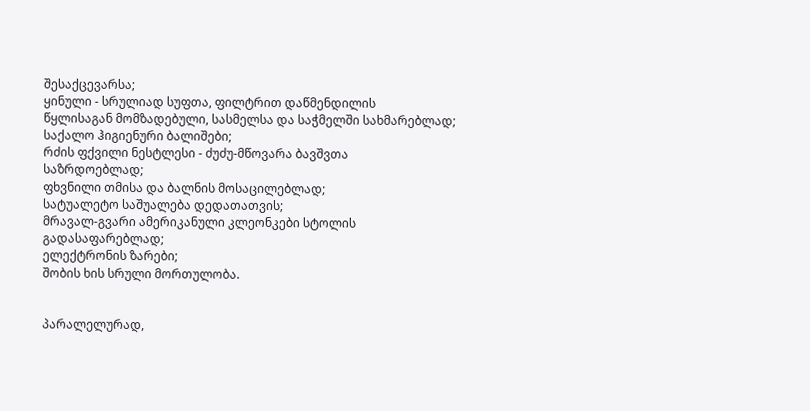შესაქცევარსა;
ყინული - სრულიად სუფთა, ფილტრით დაწმენდილის
წყლისაგან მომზადებული, სასმელსა და საჭმელში სახმარებლად;
საქალო ჰიგიენური ბალიშები;
რძის ფქვილი ნესტლესი - ძუძუ-მწოვარა ბავშვთა
საზრდოებლად;
ფხვნილი თმისა და ბალნის მოსაცილებლად;
სატუალეტო საშუალება დედათათვის;
მრავალ-გვარი ამერიკანული კლეონკები სტოლის
გადასაფარებლად;
ელექტრონის ზარები;
შობის ხის სრული მორთულობა.


პარალელურად,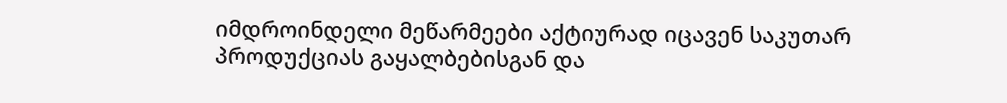იმდროინდელი მეწარმეები აქტიურად იცავენ საკუთარ
პროდუქციას გაყალბებისგან და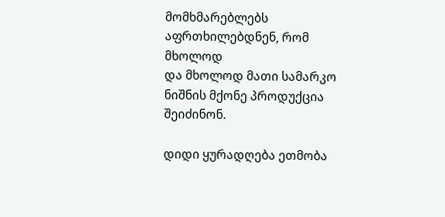მომხმარებლებს აფრთხილებდნენ, რომ მხოლოდ
და მხოლოდ მათი სამარკო ნიშნის მქონე პროდუქცია შეიძინონ.

დიდი ყურადღება ეთმობა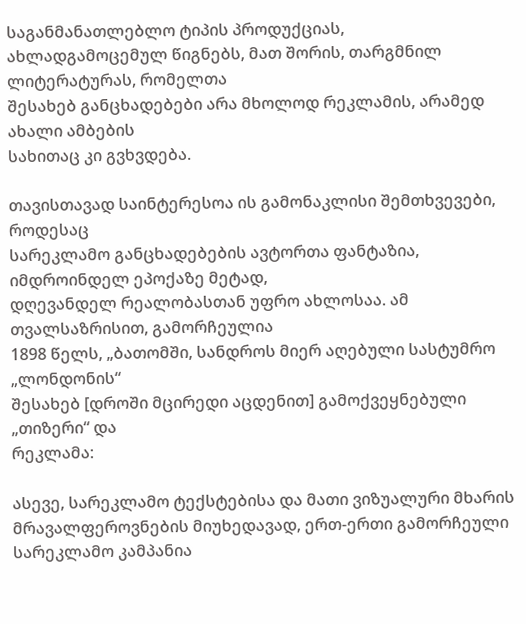საგანმანათლებლო ტიპის პროდუქციას,
ახლადგამოცემულ წიგნებს, მათ შორის, თარგმნილ ლიტერატურას, რომელთა
შესახებ განცხადებები არა მხოლოდ რეკლამის, არამედ ახალი ამბების
სახითაც კი გვხვდება.

თავისთავად საინტერესოა ის გამონაკლისი შემთხვევები, როდესაც
სარეკლამო განცხადებების ავტორთა ფანტაზია, იმდროინდელ ეპოქაზე მეტად,
დღევანდელ რეალობასთან უფრო ახლოსაა. ამ თვალსაზრისით, გამორჩეულია
1898 წელს, „ბათომში, სანდროს მიერ აღებული სასტუმრო „ლონდონის“
შესახებ [დროში მცირედი აცდენით] გამოქვეყნებული „თიზერი“ და
რეკლამა:

ასევე, სარეკლამო ტექსტებისა და მათი ვიზუალური მხარის
მრავალფეროვნების მიუხედავად, ერთ-ერთი გამორჩეული სარეკლამო კამპანია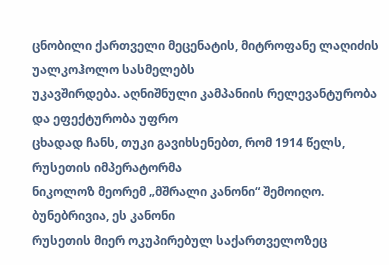ცნობილი ქართველი მეცენატის, მიტროფანე ლაღიძის უალკოჰოლო სასმელებს
უკავშირდება. აღნიშნული კამპანიის რელევანტურობა და ეფექტურობა უფრო
ცხადად ჩანს, თუკი გავიხსენებთ, რომ 1914 წელს, რუსეთის იმპერატორმა
ნიკოლოზ მეორემ „მშრალი კანონი“ შემოიღო. ბუნებრივია, ეს კანონი
რუსეთის მიერ ოკუპირებულ საქართველოზეც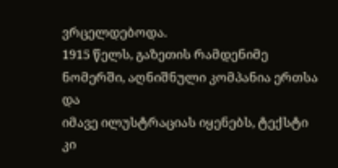ვრცელდებოდა.
1915 წელს, გაზეთის რამდენიმე ნომერში, აღნიშნული კომპანია ერთსა და
იმავე ილუსტრაციას იყენებს, ტექსტი კი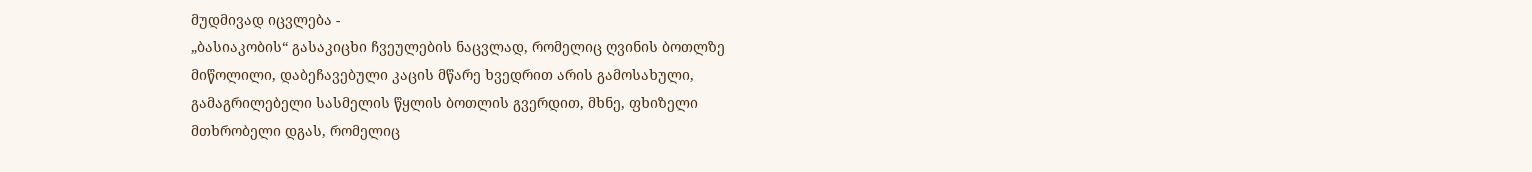მუდმივად იცვლება -
„ბასიაკობის“ გასაკიცხი ჩვეულების ნაცვლად, რომელიც ღვინის ბოთლზე
მიწოლილი, დაბეჩავებული კაცის მწარე ხვედრით არის გამოსახული,
გამაგრილებელი სასმელის წყლის ბოთლის გვერდით, მხნე, ფხიზელი
მთხრობელი დგას, რომელიც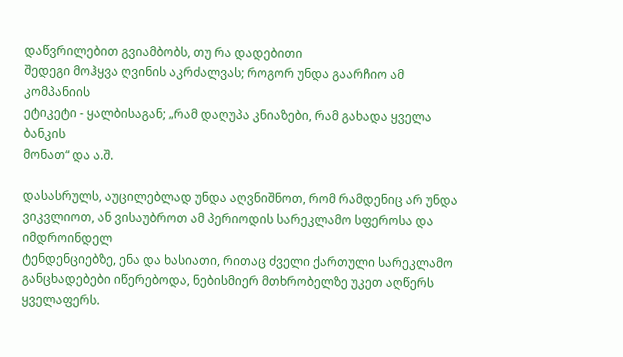დაწვრილებით გვიამბობს, თუ რა დადებითი
შედეგი მოჰყვა ღვინის აკრძალვას; როგორ უნდა გაარჩიო ამ კომპანიის
ეტიკეტი - ყალბისაგან; „რამ დაღუპა კნიაზები, რამ გახადა ყველა ბანკის
მონათ“ და ა.შ.

დასასრულს, აუცილებლად უნდა აღვნიშნოთ, რომ რამდენიც არ უნდა
ვიკვლიოთ, ან ვისაუბროთ ამ პერიოდის სარეკლამო სფეროსა და იმდროინდელ
ტენდენციებზე, ენა და ხასიათი, რითაც ძველი ქართული სარეკლამო
განცხადებები იწერებოდა, ნებისმიერ მთხრობელზე უკეთ აღწერს
ყველაფერს.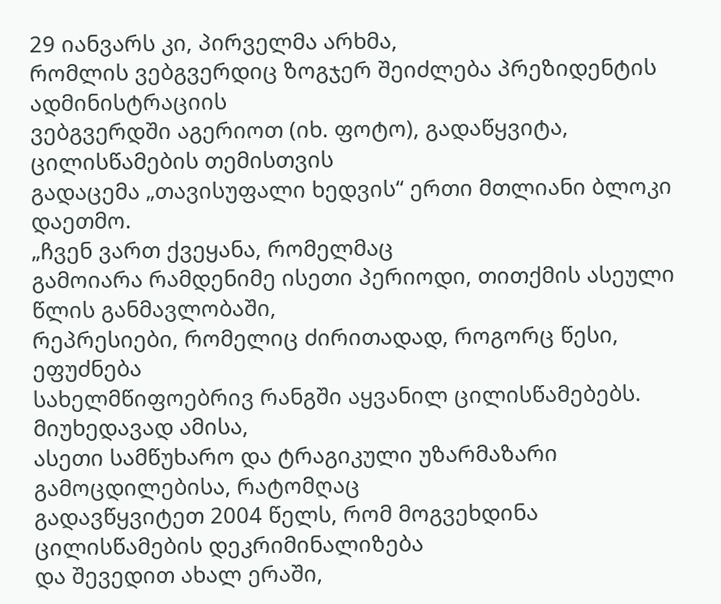29 იანვარს კი, პირველმა არხმა,
რომლის ვებგვერდიც ზოგჯერ შეიძლება პრეზიდენტის ადმინისტრაციის
ვებგვერდში აგერიოთ (იხ. ფოტო), გადაწყვიტა, ცილისწამების თემისთვის
გადაცემა „თავისუფალი ხედვის“ ერთი მთლიანი ბლოკი დაეთმო.
„ჩვენ ვართ ქვეყანა, რომელმაც
გამოიარა რამდენიმე ისეთი პერიოდი, თითქმის ასეული წლის განმავლობაში,
რეპრესიები, რომელიც ძირითადად, როგორც წესი, ეფუძნება
სახელმწიფოებრივ რანგში აყვანილ ცილისწამებებს. მიუხედავად ამისა,
ასეთი სამწუხარო და ტრაგიკული უზარმაზარი გამოცდილებისა, რატომღაც
გადავწყვიტეთ 2004 წელს, რომ მოგვეხდინა ცილისწამების დეკრიმინალიზება
და შევედით ახალ ერაში,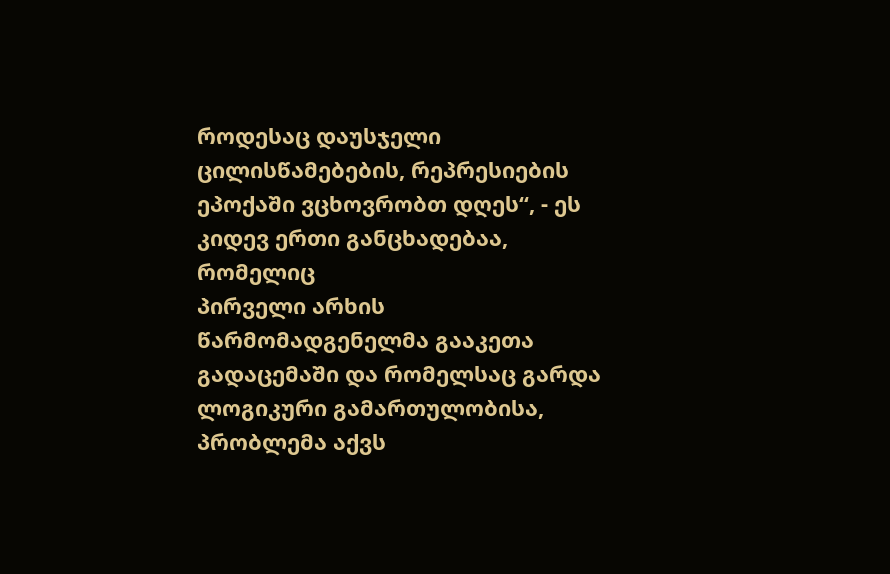როდესაც დაუსჯელი ცილისწამებების, რეპრესიების
ეპოქაში ვცხოვრობთ დღეს“, - ეს კიდევ ერთი განცხადებაა, რომელიც
პირველი არხის წარმომადგენელმა გააკეთა გადაცემაში და რომელსაც გარდა
ლოგიკური გამართულობისა, პრობლემა აქვს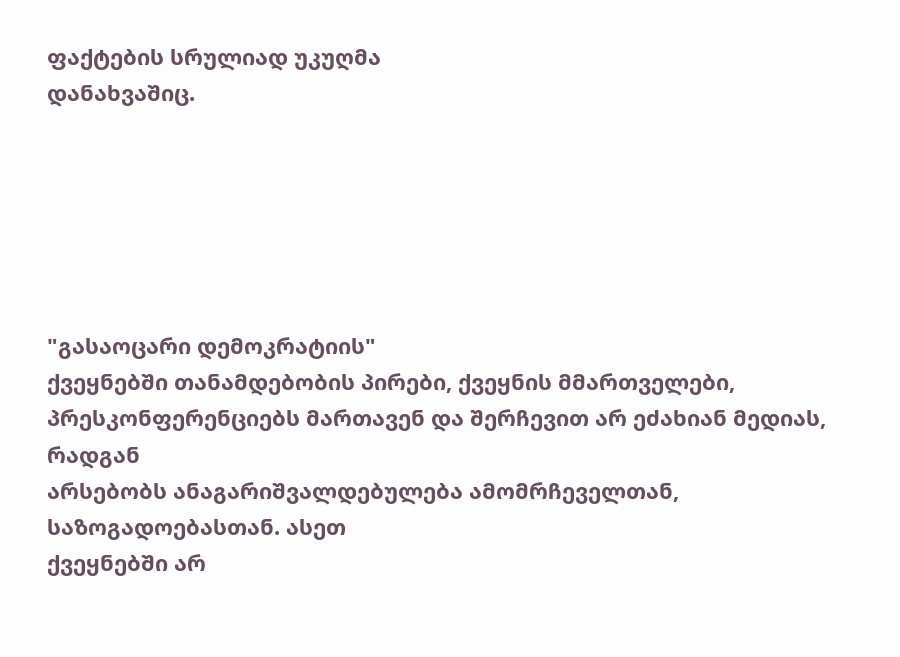ფაქტების სრულიად უკუღმა
დანახვაშიც.






"გასაოცარი დემოკრატიის"
ქვეყნებში თანამდებობის პირები, ქვეყნის მმართველები,
პრესკონფერენციებს მართავენ და შერჩევით არ ეძახიან მედიას, რადგან
არსებობს ანაგარიშვალდებულება ამომრჩეველთან, საზოგადოებასთან. ასეთ
ქვეყნებში არ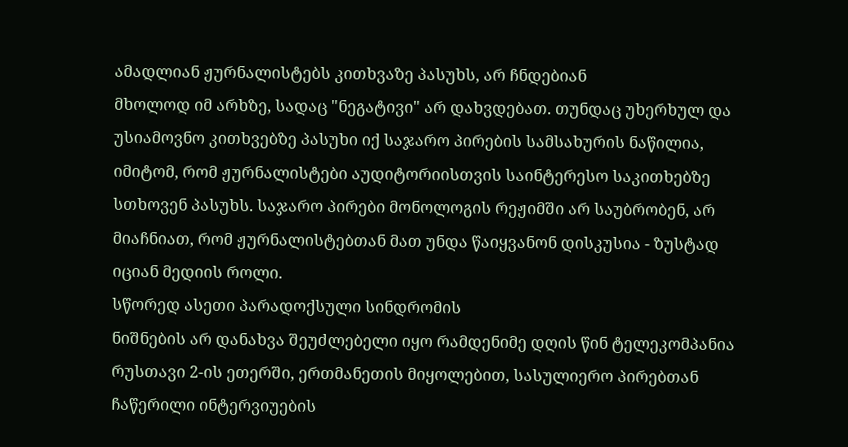ამადლიან ჟურნალისტებს კითხვაზე პასუხს, არ ჩნდებიან
მხოლოდ იმ არხზე, სადაც "ნეგატივი" არ დახვდებათ. თუნდაც უხერხულ და
უსიამოვნო კითხვებზე პასუხი იქ საჯარო პირების სამსახურის ნაწილია,
იმიტომ, რომ ჟურნალისტები აუდიტორიისთვის საინტერესო საკითხებზე
სთხოვენ პასუხს. საჯარო პირები მონოლოგის რეჟიმში არ საუბრობენ, არ
მიაჩნიათ, რომ ჟურნალისტებთან მათ უნდა წაიყვანონ დისკუსია - ზუსტად
იციან მედიის როლი.
სწორედ ასეთი პარადოქსული სინდრომის
ნიშნების არ დანახვა შეუძლებელი იყო რამდენიმე დღის წინ ტელეკომპანია
რუსთავი 2-ის ეთერში, ერთმანეთის მიყოლებით, სასულიერო პირებთან
ჩაწერილი ინტერვიუების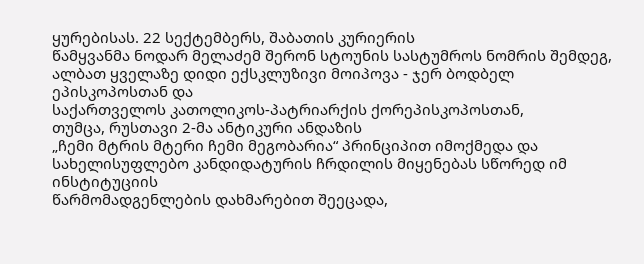ყურებისას. 22 სექტემბერს, შაბათის კურიერის
წამყვანმა ნოდარ მელაძემ შერონ სტოუნის სასტუმროს ნომრის შემდეგ,
ალბათ ყველაზე დიდი ექსკლუზივი მოიპოვა - ჯერ ბოდბელ ეპისკოპოსთან და
საქართველოს კათოლიკოს-პატრიარქის ქორეპისკოპოსთან,
თუმცა, რუსთავი 2-მა ანტიკური ანდაზის
„ჩემი მტრის მტერი ჩემი მეგობარია“ პრინციპით იმოქმედა და
სახელისუფლებო კანდიდატურის ჩრდილის მიყენებას სწორედ იმ ინსტიტუციის
წარმომადგენლების დახმარებით შეეცადა,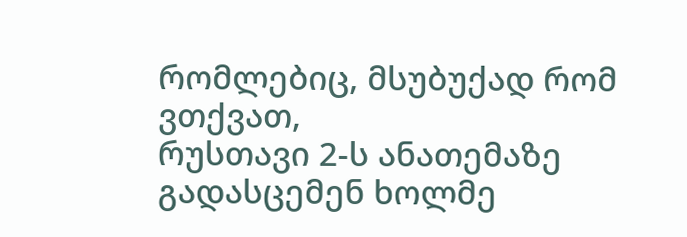რომლებიც, მსუბუქად რომ ვთქვათ,
რუსთავი 2-ს ანათემაზე გადასცემენ ხოლმე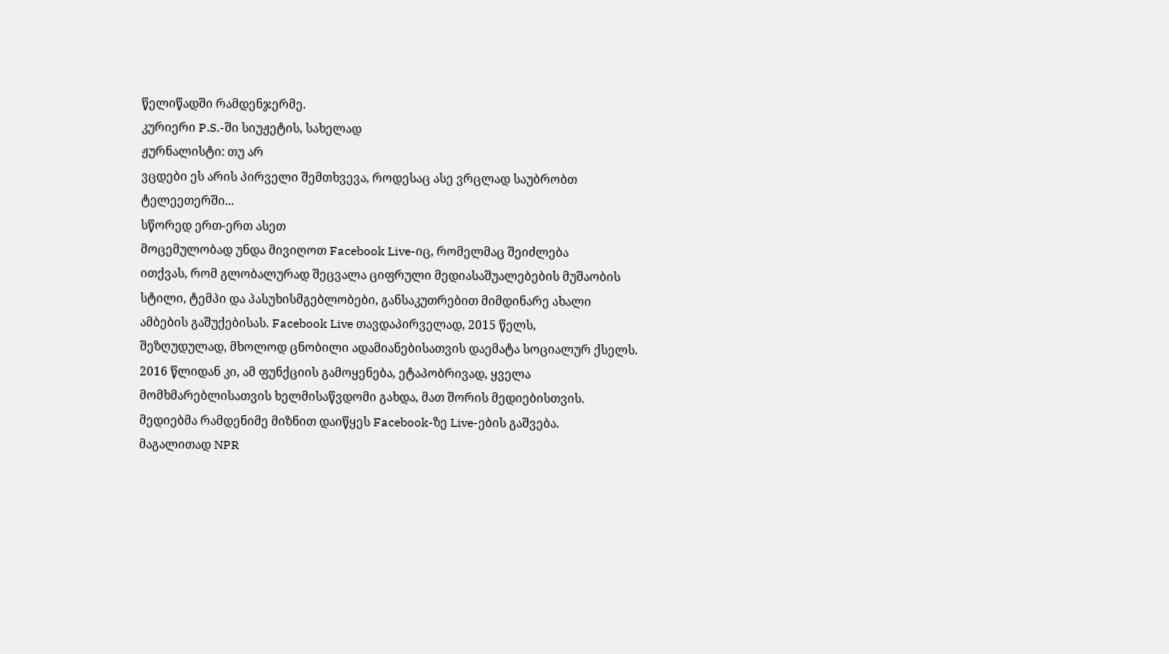წელიწადში რამდენჯერმე.
კურიერი P.S.-ში სიუჟეტის, სახელად
ჟურნალისტი: თუ არ
ვცდები ეს არის პირველი შემთხვევა, როდესაც ასე ვრცლად საუბრობთ
ტელეეთერში...
სწორედ ერთ-ერთ ასეთ
მოცემულობად უნდა მივიღოთ Facebook Live-იც, რომელმაც შეიძლება
ითქვას, რომ გლობალურად შეცვალა ციფრული მედიასაშუალებების მუშაობის
სტილი, ტემპი და პასუხისმგებლობები, განსაკუთრებით მიმდინარე ახალი
ამბების გაშუქებისას. Facebook Live თავდაპირველად, 2015 წელს,
შეზღუდულად, მხოლოდ ცნობილი ადამიანებისათვის დაემატა სოციალურ ქსელს.
2016 წლიდან კი, ამ ფუნქციის გამოყენება, ეტაპობრივად, ყველა
მომხმარებლისათვის ხელმისაწვდომი გახდა, მათ შორის მედიებისთვის.
მედიებმა რამდენიმე მიზნით დაიწყეს Facebook-ზე Live-ების გაშვება.
მაგალითად NPR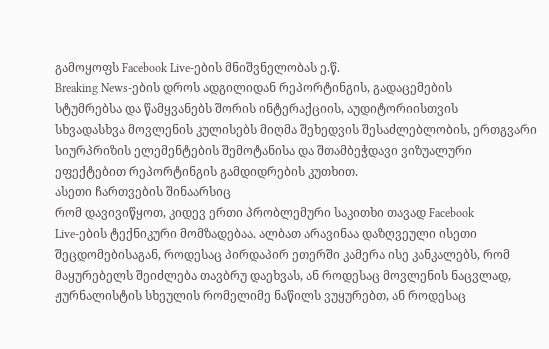გამოყოფს Facebook Live-ების მნიშვნელობას ე.წ.
Breaking News-ების დროს ადგილიდან რეპორტინგის, გადაცემების
სტუმრებსა და წამყვანებს შორის ინტერაქციის, აუდიტორიისთვის
სხვადასხვა მოვლენის კულისებს მიღმა შეხედვის შესაძლებლობის, ერთგვარი
სიურპრიზის ელემენტების შემოტანისა და შთამბეჭდავი ვიზუალური
ეფექტებით რეპორტინგის გამდიდრების კუთხით.
ასეთი ჩართვების შინაარსიც
რომ დავივიწყოთ, კიდევ ერთი პრობლემური საკითხი თავად Facebook
Live-ების ტექნიკური მომზადებაა. ალბათ არავინაა დაზღვეული ისეთი
შეცდომებისაგან, როდესაც პირდაპირ ეთერში კამერა ისე კანკალებს, რომ
მაყურებელს შეიძლება თავბრუ დაეხვას, ან როდესაც მოვლენის ნაცვლად,
ჟურნალისტის სხეულის რომელიმე ნაწილს ვუყურებთ, ან როდესაც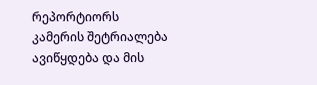რეპორტიორს
კამერის შეტრიალება ავიწყდება და მის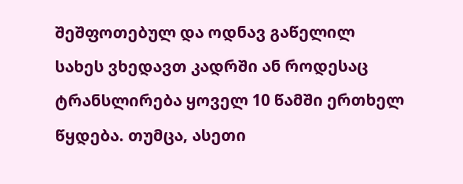შეშფოთებულ და ოდნავ გაწელილ
სახეს ვხედავთ კადრში ან როდესაც ტრანსლირება ყოველ 10 წამში ერთხელ
წყდება. თუმცა, ასეთი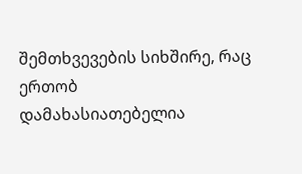შემთხვევების სიხშირე, რაც ერთობ
დამახასიათებელია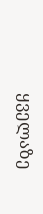ყველაზე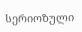სერიოზული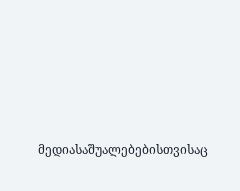მედიასაშუალებებისთვისაც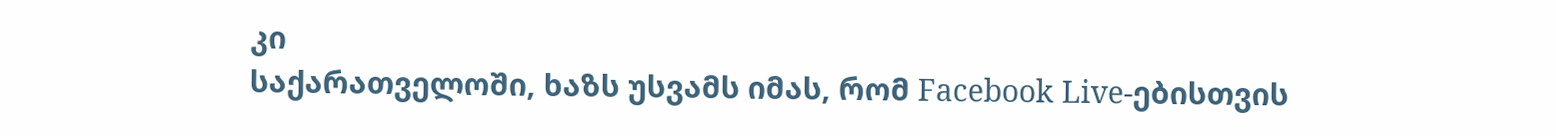კი
საქარათველოში, ხაზს უსვამს იმას, რომ Facebook Live-ებისთვის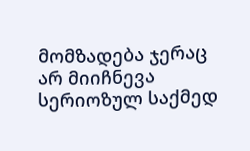მომზადება ჯერაც არ მიიჩნევა სერიოზულ საქმედ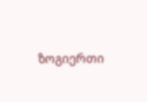ზოგიერთი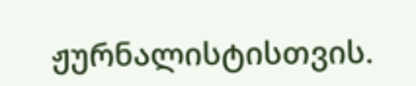ჟურნალისტისთვის.